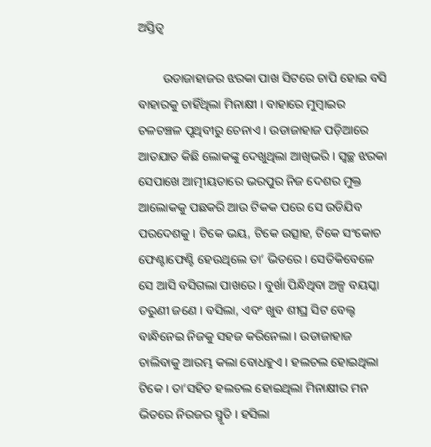ଅସ୍ତିତ୍ୱ

        ଉଡାଜାହାଜର ଝରକା ପାଖ ସିଟରେ ଚାପି ହୋଇ ବସି ବାହାରକୁ ଚାହିଁଥିଲା ମିନାକ୍ଷୀ । ବାହାରେ ମୁମ୍ବାଇର ଚଳଚଞ୍ଚଳ ପୃଥିବୀରୁ ଚେନାଏ । ଉଡାଜାହାଜ ପଡ଼ିଆରେ ଆତଯାତ କିଛି ଲୋକଙ୍କୁ ଦେଖୁଥିଲା ଆଖିଭରି । ସ୍ୱଚ୍ଛ ଝରକା ସେପାଖେ ଆତ୍ମୀୟତାରେ ଭରପୁର ନିଜ ଦେଶର ମୁକ୍ତ ଆଲୋକକୁ ପଛକରି ଆଉ ଟିକକ ପରେ ସେ ଉଡିଯିବ ପରଦେଶକୁ । ଟିକେ ଭୟ, ଟିକେ ଉତ୍ସାହ, ଟିକେ ସଂକୋଚ ଫେଣ୍ଟାଫେଣ୍ଟି ହେଉଥିଲେ ତା’ ଭିତରେ । ସେତିକିବେଳେ ସେ ଆସି ବସିଗଲା ପାଖରେ । ବୁର୍ଖା ପିନ୍ଧିଥିବା ଅଳ୍ପ ବୟସ୍କା ତରୁଣୀ ଜଣେ । ବସିଲା, ଏବଂ ଖୁବ ଶୀଘ୍ର ସିଟ ବେଲ୍ଟ ବାନ୍ଧିନେଇ ନିଜକୁ ସହଜ କରିନେଲା । ଉଡାଜାହାଜ ଚାଲିବାକୁ ଆରମ୍ଭ କଲା ବୋଧହୁଏ । ହଲଚଲ ହୋଇଥିଲା ଟିକେ । ତା’ସହିତ ହଲଚଲ ହୋଇଥିଲା ମିନାକ୍ଷୀର ମନ ଭିତରେ ନିରଜର ସ୍ମୃତି । ହସିଲା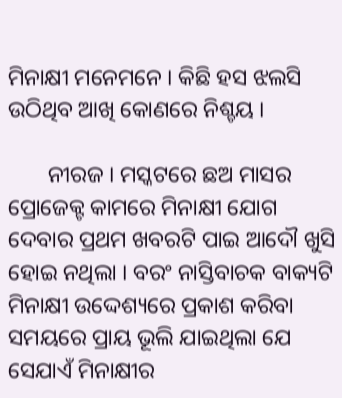ମିନାକ୍ଷୀ ମନେମନେ । କିଛି ହସ ଝଲସି ଉଠିଥିବ ଆଖି କୋଣରେ ନିଶ୍ଚୟ ।

       ନୀରଜ । ମସ୍କଟରେ ଛଅ ମାସର ପ୍ରୋଜେକ୍ଟ କାମରେ ମିନାକ୍ଷୀ ଯୋଗ ଦେବାର ପ୍ରଥମ ଖବରଟି ପାଇ ଆଦୌ ଖୁସି ହୋଇ ନଥିଲା । ବରଂ ନାସ୍ତିବାଚକ ବାକ୍ୟଟି ମିନାକ୍ଷୀ ଉଦ୍ଦେଶ୍ୟରେ ପ୍ରକାଶ କରିବା ସମୟରେ ପ୍ରାୟ ଭୂଲି ଯାଇଥିଲା ଯେ ସେଯାଏଁ ମିନାକ୍ଷୀର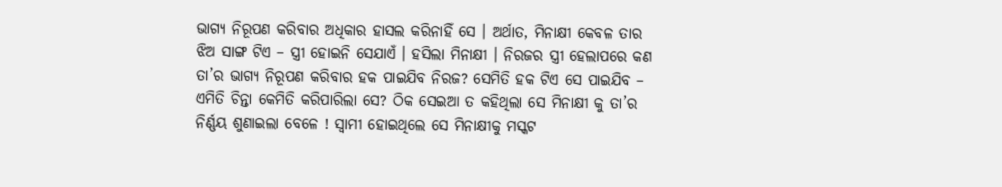ଭାଗ୍ୟ ନିରୂପଣ କରିବାର ଅଧିକାର ହାସଲ କରିନାହିଁ ସେ । ଅର୍ଥାତ, ମିନାକ୍ଷୀ କେବଳ ତାର ଝିଅ ସାଙ୍ଗ ଟିଏ – ସ୍ତ୍ରୀ ହୋଇନି ସେଯାଏଁ । ହସିଲା ମିନାକ୍ଷୀ । ନିରଜର ସ୍ତ୍ରୀ ହେଲାପରେ କଣ ତା’ର ଭାଗ୍ୟ ନିରୂପଣ କରିବାର ହକ ପାଇଯିବ ନିରଜ? ସେମିତି ହକ ଟିଏ ସେ ପାଇଯିବ – ଏମିତି ଚିନ୍ତା କେମିତି କରିପାରିଲା ସେ? ଠିକ ସେଇଆ ତ କହିଥିଲା ସେ ମିନାକ୍ଷୀ କୁ ତା’ର ନିର୍ଣ୍ଣୟ ଶୁଣାଇଲା ବେଳେ ! ସ୍ୱାମୀ ହୋଇଥିଲେ ସେ ମିନାକ୍ଷୀକୁ ମସ୍କଟ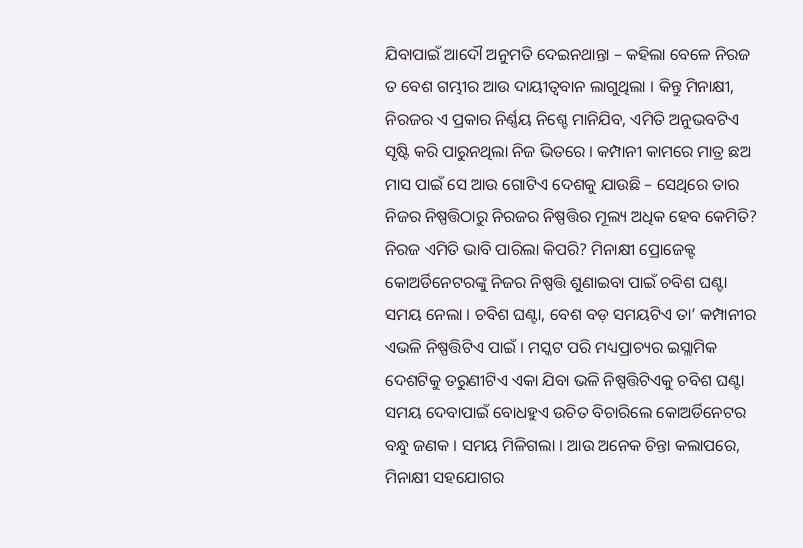ଯିବାପାଇଁ ଆଦୌ ଅନୁମତି ଦେଇନଥାନ୍ତା – କହିଲା ବେଳେ ନିରଜ ତ ବେଶ ଗମ୍ଭୀର ଆଉ ଦାୟୀତ୍ଵବାନ ଲାଗୁଥିଲା । କିନ୍ତୁ ମିନାକ୍ଷୀ, ନିରଜର ଏ ପ୍ରକାର ନିର୍ଣ୍ଣୟ ନିଶ୍ଚେ ମାନିଯିବ, ଏମିତି ଅନୁଭବଟିଏ ସୃଷ୍ଟି କରି ପାରୁନଥିଲା ନିଜ ଭିତରେ । କମ୍ପାନୀ କାମରେ ମାତ୍ର ଛଅ ମାସ ପାଇଁ ସେ ଆଉ ଗୋଟିଏ ଦେଶକୁ ଯାଉଛି – ସେଥିରେ ତାର ନିଜର ନିଷ୍ପତ୍ତିଠାରୁ ନିରଜର ନିଷ୍ପତ୍ତିର ମୂଲ୍ୟ ଅଧିକ ହେବ କେମିତି? ନିରଜ ଏମିତି ଭାବି ପାରିଲା କିପରି? ମିନାକ୍ଷୀ ପ୍ରୋଜେକ୍ଟ କୋଅର୍ଡିନେଟରଙ୍କୁ ନିଜର ନିଷ୍ପତ୍ତି ଶୁଣାଇବା ପାଇଁ ଚବିଶ ଘଣ୍ଟା ସମୟ ନେଲା । ଚବିଶ ଘଣ୍ଟା, ବେଶ ବଡ଼ ସମୟଟିଏ ତା’ କମ୍ପାନୀର ଏଭଳି ନିଷ୍ପତ୍ତିଟିଏ ପାଇଁ । ମସ୍କଟ ପରି ମଧ୍ୟପ୍ରାଚ୍ୟର ଇସ୍ଲାମିକ ଦେଶଟିକୁ ତରୁଣୀଟିଏ ଏକା ଯିବା ଭଳି ନିଷ୍ପତ୍ତିଟିଏକୁ ଚବିଶ ଘଣ୍ଟା ସମୟ ଦେବାପାଇଁ ବୋଧହୁଏ ଉଚିତ ବିଚାରିଲେ କୋଅର୍ଡିନେଟର ବନ୍ଧୁ ଜଣକ । ସମୟ ମିଳିଗଲା । ଆଉ ଅନେକ ଚିନ୍ତା କଲାପରେ, ମିନାକ୍ଷୀ ସହଯୋଗର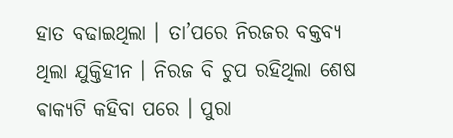ହାତ ବଢାଇଥିଲା । ତା’ପରେ ନିରଜର ବକ୍ତବ୍ୟ ଥିଲା ଯୁକ୍ତିହୀନ । ନିରଜ ବି ଚୁପ ରହିଥିଲା ଶେଷ ଵାକ୍ୟଟି କହିବା ପରେ । ପୁରା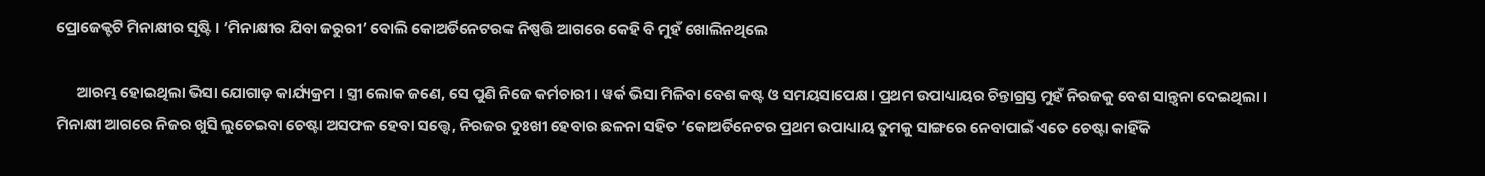ପ୍ରୋଜେକ୍ଟଟି ମିନାକ୍ଷୀର ସୃଷ୍ଟି । ‘ମିନାକ୍ଷୀର ଯିବା ଜରୁରୀ’ ବୋଲି କୋଅର୍ଡିନେଟରଙ୍କ ନିଷ୍ପତ୍ତି ଆଗରେ କେହି ବି ମୁହଁ ଖୋଲିନଥିଲେ

      ଆରମ୍ଭ ହୋଇଥିଲା ଭିସା ଯୋଗାଡ଼ କାର୍ଯ୍ୟକ୍ରମ । ସ୍ତ୍ରୀ ଲୋକ ଜଣେ, ସେ ପୁଣି ନିଜେ କର୍ମଚାରୀ । ୱର୍କ ଭିସା ମିଳିବା ବେଶ କଷ୍ଟ ଓ ସମୟସାପେକ୍ଷ । ପ୍ରଥମ ଉପାଧ୍ୟାୟର ଚିନ୍ତାଗ୍ରସ୍ତ ମୁହଁ ନିରଜକୁ ବେଶ ସାନ୍ତ୍ଵନା ଦେଇଥିଲା । ମିନାକ୍ଷୀ ଆଗରେ ନିଜର ଖୁସି ଲୁଚେଇବା ଚେଷ୍ଟା ଅସଫଳ ହେବା ସତ୍ତ୍ୱେ, ନିରଜର ଦୁଃଖୀ ହେବାର ଛଳନା ସହିତ ‘କୋଅର୍ଡିନେଟର ପ୍ରଥମ ଉପାଧ୍ୟାୟ ତୁମକୁ ସାଙ୍ଗରେ ନେବାପାଇଁ ଏତେ ଚେଷ୍ଟା କାହିଁକି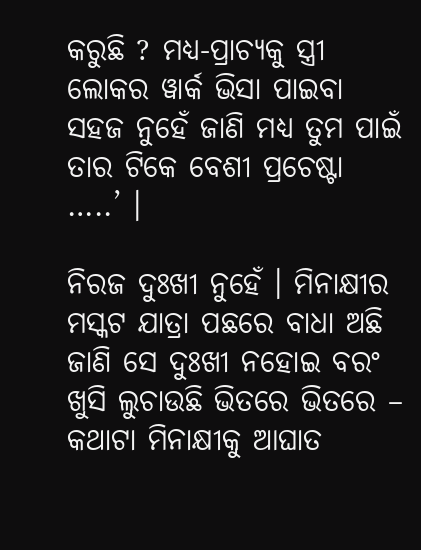କରୁଛି ? ମଧ୍ୟ-ପ୍ରାଚ୍ୟକୁ ସ୍ତ୍ରୀ ଲୋକର ୱାର୍କ ଭିସା ପାଇବା ସହଜ ନୁହେଁ ଜାଣି ମଧ୍ୟ ତୁମ ପାଇଁ ତାର ଟିକେ ବେଶୀ ପ୍ରଚେଷ୍ଟା …..’ ।

ନିରଜ ଦୁଃଖୀ ନୁହେଁ । ମିନାକ୍ଷୀର ମସ୍କଟ ଯାତ୍ରା ପଛରେ ବାଧା ଅଛି ଜାଣି ସେ ଦୁଃଖୀ ନହୋଇ ବରଂ ଖୁସି ଲୁଚାଉଛି ଭିତରେ ଭିତରେ – କଥାଟା ମିନାକ୍ଷୀକୁ ଆଘାତ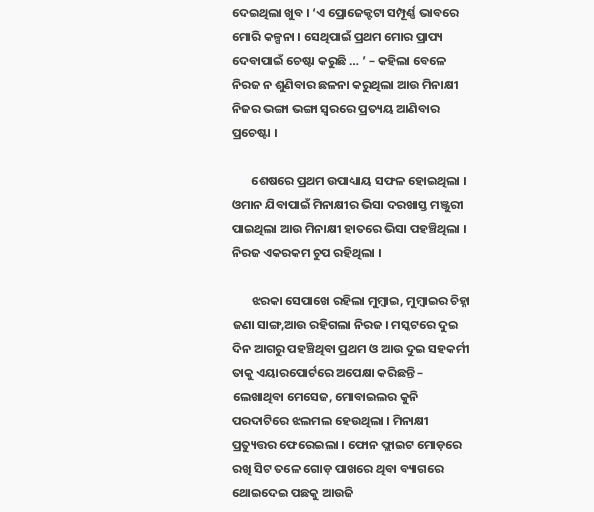ଦେଇଥିଲା ଖୁବ । ‘ଏ ପ୍ରୋଜେକ୍ଟଟା ସମ୍ପୂର୍ଣ୍ଣ ଭାବରେ ମୋରି କଳ୍ପନା । ସେଥିପାଇଁ ପ୍ରଥମ ମୋର ପ୍ରାପ୍ୟ ଦେବାପାଇଁ ଚେଷ୍ଟା କରୁଛି … ’ – କହିଲା ବେଳେ ନିରଜ ନ ଶୁଣିବାର ଛଳନା କରୁଥିଲା ଆଉ ମିନାକ୍ଷୀ ନିଜର ଭଙ୍ଗା ଭଙ୍ଗା ସ୍ୱରରେ ପ୍ରତ୍ୟୟ ଆଣିବାର ପ୍ରଚେଷ୍ଟା ।

       ଶେଷରେ ପ୍ରଥମ ଉପାଧ୍ୟାୟ ସଫଳ ହୋଇଥିଲା । ଓମାନ ଯିବାପାଇଁ ମିନାକ୍ଷୀର ଭିସା ଦରଖାସ୍ତ ମଞ୍ଜୁରୀ ପାଇଥିଲା ଆଉ ମିନାକ୍ଷୀ ହାତରେ ଭିସା ପହଞ୍ଚିଥିଲା । ନିରଜ ଏକରକମ ଚୁପ ରହିଥିଲା ।

       ଝରକା ସେପାଖେ ରହିଲା ମୁମ୍ବାଇ, ମୁମ୍ବାଇର ଚିହ୍ନା ଜଣା ସାଙ୍ଗ,ଆଉ ରହିଗଲା ନିରଜ । ମସ୍କଟରେ ଦୁଇ ଦିନ ଆଗରୁ ପହଞ୍ଚିଥିବା ପ୍ରଥମ ଓ ଆଉ ଦୁଇ ସହକର୍ମୀ ତାକୁ ଏୟାରପୋର୍ଟରେ ଅପେକ୍ଷା କରିଛନ୍ତି – ଲେଖାଥିବା ମେସେଜ, ମୋବାଇଲର କୁନି ପରଦାଟିରେ ଝଲମଲ ହେଉଥିଲା । ମିନାକ୍ଷୀ ପ୍ରତ୍ୟୁତ୍ତର ଫେରେଇଲା । ଫୋନ ଫ୍ଲାଇଟ ମୋଡ଼ରେ ରଖି ସିଟ ତଳେ ଗୋଡ଼ ପାଖରେ ଥିବା ବ୍ୟାଗରେ ଥୋଇଦେଇ ପଛକୁ ଆଉଜି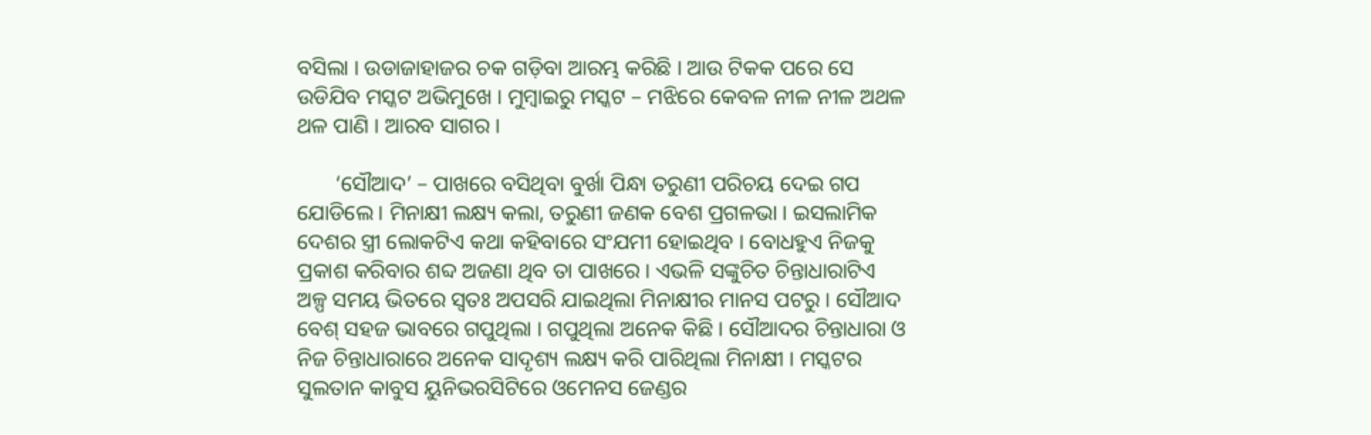ବସିଲା । ଉଡାଜାହାଜର ଚକ ଗଡ଼ିବା ଆରମ୍ଭ କରିଛି । ଆଉ ଟିକକ ପରେ ସେ ଉଡିଯିବ ମସ୍କଟ ଅଭିମୁଖେ । ମୁମ୍ବାଇରୁ ମସ୍କଟ – ମଝିରେ କେବଳ ନୀଳ ନୀଳ ଅଥଳ ଥଳ ପାଣି । ଆରବ ସାଗର।

       ‘ସୌଆଦ’ – ପାଖରେ ବସିଥିବା ବୁର୍ଖା ପିନ୍ଧା ତରୁଣୀ ପରିଚୟ ଦେଇ ଗପ ଯୋଡିଲେ । ମିନାକ୍ଷୀ ଲକ୍ଷ୍ୟ କଲା, ତରୁଣୀ ଜଣକ ବେଶ ପ୍ରଗଳଭା । ଇସଲାମିକ ଦେଶର ସ୍ତ୍ରୀ ଲୋକଟିଏ କଥା କହିବାରେ ସଂଯମୀ ହୋଇଥିବ । ବୋଧହୁଏ ନିଜକୁ ପ୍ରକାଶ କରିବାର ଶବ୍ଦ ଅଜଣା ଥିବ ତା ପାଖରେ । ଏଭଳି ସଙ୍କୁଚିତ ଚିନ୍ତାଧାରାଟିଏ ଅଳ୍ପ ସମୟ ଭିତରେ ସ୍ୱତଃ ଅପସରି ଯାଇଥିଲା ମିନାକ୍ଷୀର ମାନସ ପଟରୁ । ସୌଆଦ ବେଶ୍ ସହଜ ଭାବରେ ଗପୁଥିଲା । ଗପୁଥିଲା ଅନେକ କିଛି । ସୌଆଦର ଚିନ୍ତାଧାରା ଓ ନିଜ ଚିନ୍ତାଧାରାରେ ଅନେକ ସାଦୃଶ୍ୟ ଲକ୍ଷ୍ୟ କରି ପାରିଥିଲା ମିନାକ୍ଷୀ । ମସ୍କଟର ସୁଲତାନ କାବୁସ ୟୁନିଭରସିଟିରେ ଓମେନସ ଜେଣ୍ଡର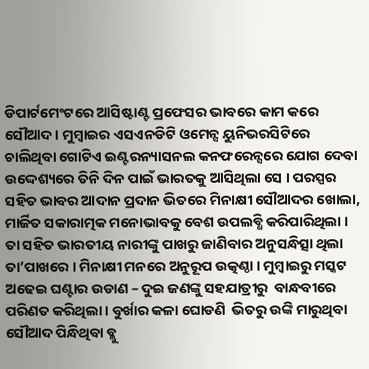ଡିପାର୍ଟମେଂଟରେ ଆସିଷ୍ଟାଣ୍ଟ ପ୍ରଫେସର ଭାବରେ କାମ କରେ ସୌଆଦ । ମୁମ୍ବାଇର ଏସଏନଡିଟି ଓମେନ୍ସ ୟୁନିଭରସିଟିରେ ଚାଲିଥିବା ଗୋଟିଏ ଇଣ୍ଟରନ୍ୟାସନଲ କନଫରେନ୍ସରେ ଯୋଗ ଦେବା ଉଦ୍ଦେଶ୍ୟରେ ତିନି ଦିନ ପାଇଁ ଭାରତକୁ ଆସିଥିଲା ସେ । ପରସ୍ପର ସହିତ ଭାବର ଆଦାନ ପ୍ରଦାନ ଭିତରେ ମିନାକ୍ଷୀ ସୌଆଦର ଖୋଲା, ମାର୍ଜିତ ସକାରାତ୍ମକ ମନୋଭାବକୁ ବେଶ ଉପଲବ୍ଧି କରିପାରିଥିଲା । ତା ସହିତ ଭାରତୀୟ ନାରୀଙ୍କୁ ପାଖରୁ ଜାଣିବାର ଅନୁସନ୍ଧିତ୍ସା ଥିଲା ତା’ପାଖରେ । ମିନାକ୍ଷୀ ମନରେ ଅନୁରୂପ ଉତ୍କଣ୍ଠା । ମୁମ୍ବାଇରୁ ମସ୍କଟ ଅଢେଇ ଘଣ୍ଟାର ଉଡାଣ – ଦୁଇ ଜଣଙ୍କୁ ସହଯାତ୍ରୀରୁ  ବାନ୍ଧବୀରେ ପରିଣତ କରିଥିଲା । ବୁର୍ଖାର କଳା ଘୋଡଣି  ଭିତରୁ ଉଙ୍କି ମାରୁଥିବା ସୌଆଦ ପିନ୍ଧିଥିବା ବ୍ଲୁ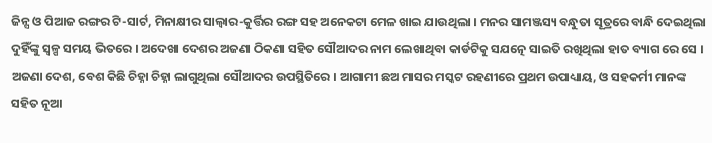ଜିନ୍ସ ଓ ପିଆଜ ରଙ୍ଗର ଟି-ସାର୍ଟ, ମିନାକ୍ଷୀର ସାଲ୍ୱାର-କୁର୍ତ୍ତିର ରଙ୍ଗ ସହ ଅନେକଟା ମେଳ ଖାଇ ଯାଉଥିଲା । ମନର ସାମଞ୍ଜସ୍ୟ ବନ୍ଧୁତା ସୂତ୍ରରେ ବାନ୍ଧି ଦେଇଥିଲା ଦୁହିଁଙ୍କୁ ସ୍ୱଳ୍ପ ସମୟ ଭିତରେ । ଅଦେଖା ଦେଶର ଅଜଣା ଠିକଣା ସହିତ ସୌଆଦର ନାମ ଲେଖାଥିବା କାର୍ଡଟିକୁ ସଯତ୍ନେ ସାଇତି ରଖିଥିଲା ହାତ ବ୍ୟାଗ ରେ ସେ ।  ଅଜଣା ଦେଶ, ବେଶ କିଛି ଚିହ୍ନା ଚିହ୍ନା ଲାଗୁଥିଲା ସୌଆଦର ଉପସ୍ଥିତିରେ । ଆଗାମୀ ଛଅ ମାସର ମସ୍କଟ ରହଣୀରେ ପ୍ରଥମ ଉପାଧ୍ୟାୟ, ଓ ସହକର୍ମୀ ମାନଙ୍କ ସହିତ ନୂଆ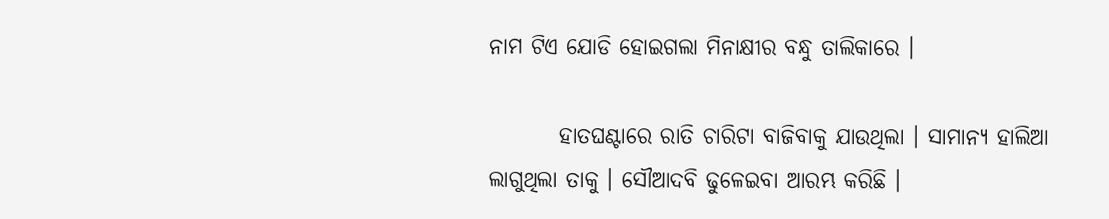ନାମ ଟିଏ ଯୋଡି ହୋଇଗଲା ମିନାକ୍ଷୀର ବନ୍ଧୁ ତାଲିକାରେ ।

        ହାତଘଣ୍ଟାରେ ରାତି ଚାରିଟା ବାଜିବାକୁ ଯାଉଥିଲା । ସାମାନ୍ୟ ହାଲିଆ ଲାଗୁଥିଲା ତାକୁ । ସୌଆଦବି ଢୁଳେଇବା ଆରମ୍ଭ କରିଛି ।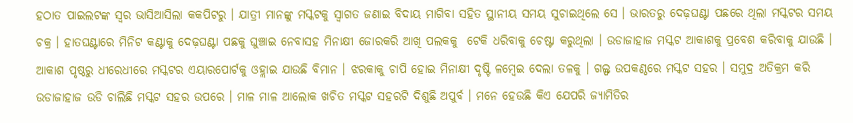ହଠାତ ପାଇଲଟଙ୍କ ସ୍ୱର ଭାସିଆସିଲା କକପିଟରୁ । ଯାତ୍ରୀ ମାନଙ୍କୁ ମସ୍କଟକୁ ସ୍ୱାଗତ ଜଣାଇ ବିଦାୟ ମାଗିବା ସହିତ ସ୍ଥାନୀୟ ସମୟ ସୁଚାଇଥିଲେ ସେ । ଭାରତରୁ ଦେଢ଼ଘଣ୍ଟା ପଛରେ ଥିଲା ମସ୍କଟର ସମୟ ଚକ୍ର । ହାତଘଣ୍ଟାରେ ମିନିଟ କଣ୍ଟାକୁ ଦେଢ଼ଘଣ୍ଟା ପଛକୁ ଘୁଞ୍ଚାଇ ନେବାସହ ମିନାକ୍ଷୀ ଜୋରକରି ଆଖି ପଲକକୁ  ଟେକି ଧରିବାକୁ ଚେଷ୍ଟା କରୁଥିଲା । ଉଡାଜାହାଜ ମସ୍କଟ ଆକାଶକୁ ପ୍ରବେଶ କରିବାକୁ ଯାଉଛି । ଆକାଶ ପୃଷ୍ଠରୁ ଧୀରେଧୀରେ ମସ୍କଟର ଏୟାରପୋର୍ଟକୁ ଓହ୍ଲାଇ ଯାଉଛି ବିମାନ । ଝରକାକୁ ଚାପି ହୋଇ ମିନାକ୍ଷୀ ଦୃଷ୍ଟି ଳମ୍ବେଇ ଦେଲା ତଳକୁ । ଗଲ୍ଫ ଉପକଣ୍ଠରେ ମସ୍କଟ ସହର । ସମୁଦ୍ର ଅତିକ୍ରମ କରି ଉଡାଜାହାଜ ଉଡି ଚାଲିଛି ମସ୍କଟ ସହର ଉପରେ । ମାଳ ମାଳ ଆଲୋକ ଖଚିତ ମସ୍କଟ ସହରଟି ଦିଶୁଛି ଅପୁର୍ବ । ମନେ ହେଉଛି କିଏ ଯେପରି ଜ୍ୟାମିତିର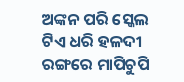ଅଙ୍କନ ପରି ସ୍କେଲ ଟିଏ ଧରି ହଳଦୀ ରଙ୍ଗରେ ମାପିଚୁପି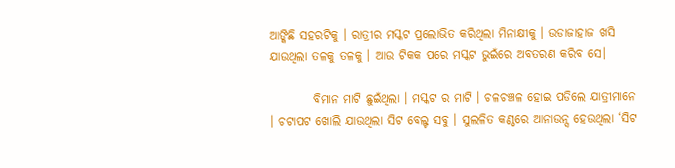ଆଙ୍କିଛି ସହରଟିକୁ । ରାତ୍ରୀର ମସ୍କଟ ପ୍ରଲୋଭିତ କରିଥିଲା ମିନାକ୍ଷୀକୁ । ଉଡାଜାହାଜ ଖସି ଯାଉଥିଲା ତଳକୁ ତଳକୁ । ଆଉ ଟିକକ ପରେ ମସ୍କଟ ଭୁଇଁରେ ଅବତରଣ କରିବ ସେ।

         ବିମାନ ମାଟି ଛୁଇଁଥିଲା । ମସ୍କଟ ର ମାଟି । ଚଳଚଞ୍ଚଳ ହୋଇ ପଡିଲେ ଯାତ୍ରୀମାନେ । ଚଟାପଟ ଖୋଲି ଯାଉଥିଲା ସିଟ ବେଲ୍ଟ ସବୁ । ସୁଲଳିତ କଣ୍ଠରେ ଆନାଉନ୍ସ ହେଉଥିଲା ‘ସିଟ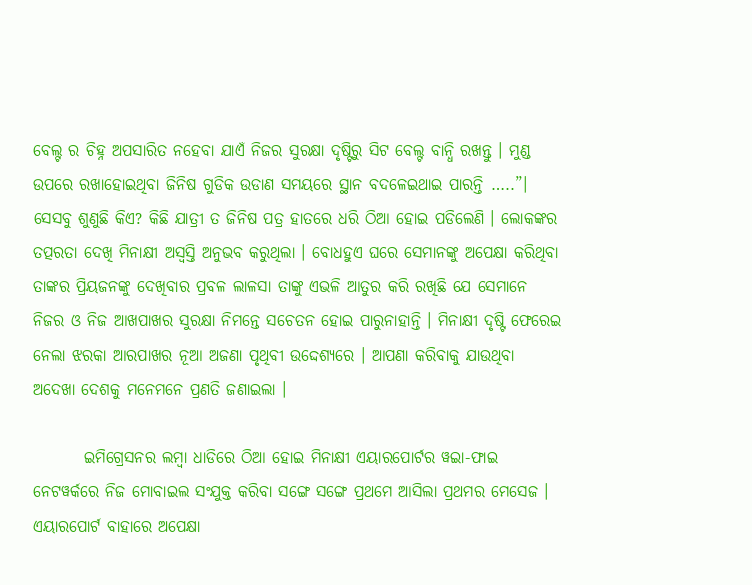ବେଲ୍ଟ ର ଚିହ୍ନ ଅପସାରିତ ନହେବା ଯାଏଁ ନିଜର ସୁରକ୍ଷା ଦୃଷ୍ଟିରୁ ସିଟ ବେଲ୍ଟ ବାନ୍ଧି ରଖନ୍ତୁ । ମୁଣ୍ଡ ଉପରେ ରଖାହୋଇଥିବା ଜିନିଷ ଗୁଡିକ ଉଡାଣ ସମୟରେ ସ୍ଥାନ ବଦଳେଇଥାଇ ପାରନ୍ତି …..”। ସେସବୁ ଶୁଣୁଛି କିଏ? କିଛି ଯାତ୍ରୀ ତ ଜିନିଷ ପତ୍ର ହାତରେ ଧରି ଠିଆ ହୋଇ ପଡିଲେଣି । ଲୋକଙ୍କର ତତ୍ପରତା ଦେଖି ମିନାକ୍ଷୀ ଅସ୍ଵସ୍ତି ଅନୁଭବ କରୁଥିଲା । ବୋଧହୁଏ ଘରେ ସେମାନଙ୍କୁ ଅପେକ୍ଷା କରିଥିବା ତାଙ୍କର ପ୍ରିୟଜନଙ୍କୁ ଦେଖିବାର ପ୍ରବଳ ଲାଳସା ତାଙ୍କୁ ଏଭଳି ଆତୁର କରି ରଖିଛି ଯେ ସେମାନେ ନିଜର ଓ ନିଜ ଆଖପାଖର ସୁରକ୍ଷା ନିମନ୍ତେ ସଚେତନ ହୋଇ ପାରୁନାହାନ୍ତି । ମିନାକ୍ଷୀ ଦୃଷ୍ଟି ଫେରେଇ ନେଲା ଝରକା ଆରପାଖର ନୂଆ ଅଜଣା ପୃଥିବୀ ଉଦ୍ଦେଶ୍ୟରେ । ଆପଣା କରିବାକୁ ଯାଉଥିବା ଅଦେଖା ଦେଶକୁ ମନେମନେ ପ୍ରଣତି ଜଣାଇଲା ।

        ଇମିଗ୍ରେସନର ଲମ୍ବା ଧାଡିରେ ଠିଆ ହୋଇ ମିନାକ୍ଷୀ ଏୟାରପୋର୍ଟର ୱଇା-ଫାଇ ନେଟୱର୍କରେ ନିଜ ମୋବାଇଲ ସଂଯୁକ୍ତ କରିବା ସଙ୍ଗେ ସଙ୍ଗେ ପ୍ରଥମେ ଆସିଲା ପ୍ରଥମର ମେସେଜ । ଏୟାରପୋର୍ଟ ବାହାରେ ଅପେକ୍ଷା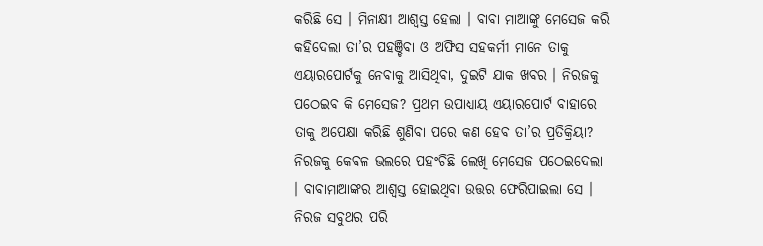କରିଛି ସେ । ମିନାକ୍ଷୀ ଆଶ୍ୱସ୍ତ ହେଲା । ବାବା ମାଆଙ୍କୁ ମେସେଜ କରି କହିଦେଲା ତା’ର ପହଞ୍ଚିବା ଓ ଅଫିସ ସହକର୍ମୀ ମାନେ ତାକୁ ଏୟାରପୋର୍ଟକୁ ନେବାକୁ ଆସିଥିବା, ଦୁଇଟି ଯାକ ଖବର । ନିରଜକୁ ପଠେଇବ କି ମେସେଜ? ପ୍ରଥମ ଉପାଧ୍ୟାୟ ଏୟାରପୋର୍ଟ ବାହାରେ ତାକୁ ଅପେକ୍ଷା କରିଛି ଶୁଣିବା ପରେ କଣ ହେବ ତା’ର ପ୍ରତିକ୍ରିୟା? ନିରଜକୁ କେଵଳ ଭଲରେ ପହଂଚିଛି ଲେଖି ମେସେଜ ପଠେଇଦେଲା । ବାବାମାଆଙ୍କର ଆଶ୍ୱସ୍ତ ହୋଇଥିବା ଉତ୍ତର ଫେରିପାଇଲା ସେ । ନିରଜ ସବୁଥର ପରି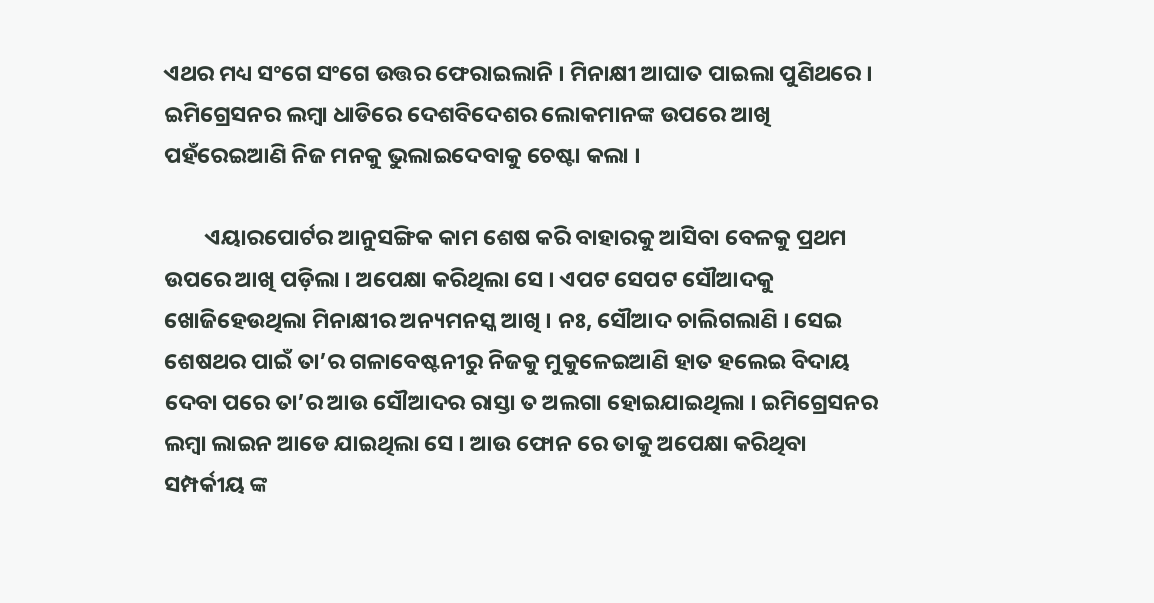ଏଥର ମଧ୍ୟ ସଂଗେ ସଂଗେ ଉତ୍ତର ଫେରାଇଲାନି । ମିନାକ୍ଷୀ ଆଘାତ ପାଇଲା ପୁଣିଥରେ । ଇମିଗ୍ରେସନର ଲମ୍ବା ଧାଡିରେ ଦେଶବିଦେଶର ଲୋକମାନଙ୍କ ଉପରେ ଆଖି ପହଁରେଇଆଣି ନିଜ ମନକୁ ଭୁଲାଇଦେବାକୁ ଚେଷ୍ଟା କଲା ।

        ଏୟାରପୋର୍ଟର ଆନୁସଙ୍ଗିକ କାମ ଶେଷ କରି ବାହାରକୁ ଆସିବା ବେଳକୁ ପ୍ରଥମ ଉପରେ ଆଖି ପଡ଼ିଲା । ଅପେକ୍ଷା କରିଥିଲା ସେ । ଏପଟ ସେପଟ ସୌଆଦକୁ ଖୋଜିହେଉଥିଲା ମିନାକ୍ଷୀର ଅନ୍ୟମନସ୍କ ଆଖି । ନଃ, ସୌଆଦ ଚାଲିଗଲାଣି । ସେଇ ଶେଷଥର ପାଇଁ ତା’ର ଗଳାବେଷ୍ଟନୀରୁ ନିଜକୁ ମୁକୁଳେଇଆଣି ହାତ ହଲେଇ ବିଦାୟ ଦେବା ପରେ ତା’ର ଆଉ ସୌଆଦର ରାସ୍ତା ତ ଅଲଗା ହୋଇଯାଇଥିଲା । ଇମିଗ୍ରେସନର ଲମ୍ବା ଲାଇନ ଆଡେ ଯାଇଥିଲା ସେ । ଆଉ ଫୋନ ରେ ତାକୁ ଅପେକ୍ଷା କରିଥିବା ସମ୍ପର୍କୀୟ ଙ୍କ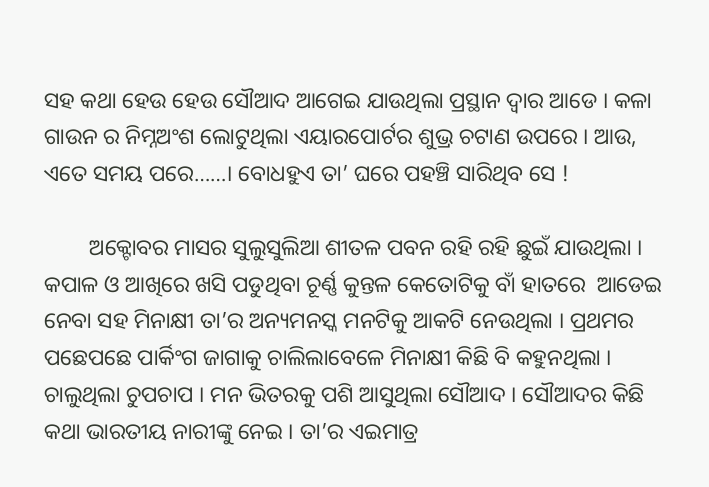ସହ କଥା ହେଉ ହେଉ ସୌଆଦ ଆଗେଇ ଯାଉଥିଲା ପ୍ରସ୍ଥାନ ଦ୍ୱାର ଆଡେ । କଳା ଗାଉନ ର ନିମ୍ନଅଂଶ ଲୋଟୁଥିଲା ଏୟାରପୋର୍ଟର ଶୁଭ୍ର ଚଟାଣ ଉପରେ । ଆଉ, ଏତେ ସମୟ ପରେ……। ବୋଧହୁଏ ତା’ ଘରେ ପହଞ୍ଚି ସାରିଥିବ ସେ !

        ଅକ୍ଟୋବର ମାସର ସୁଲୁସୁଲିଆ ଶୀତଳ ପବନ ରହି ରହି ଛୁଇଁ ଯାଉଥିଲା । କପାଳ ଓ ଆଖିରେ ଖସି ପଡୁଥିବା ଚୂର୍ଣ୍ଣ କୁନ୍ତଳ କେତୋଟିକୁ ବାଁ ହାତରେ  ଆଡେଇ ନେବା ସହ ମିନାକ୍ଷୀ ତା’ର ଅନ୍ୟମନସ୍କ ମନଟିକୁ ଆକଟି ନେଉଥିଲା । ପ୍ରଥମର ପଛେପଛେ ପାର୍କିଂଗ ଜାଗାକୁ ଚାଲିଲାବେଳେ ମିନାକ୍ଷୀ କିଛି ବି କହୁନଥିଲା । ଚାଲୁଥିଲା ଚୁପଚାପ । ମନ ଭିତରକୁ ପଶି ଆସୁଥିଲା ସୌଆଦ । ସୌଆଦର କିଛି କଥା ଭାରତୀୟ ନାରୀଙ୍କୁ ନେଇ । ତା’ର ଏଇମାତ୍ର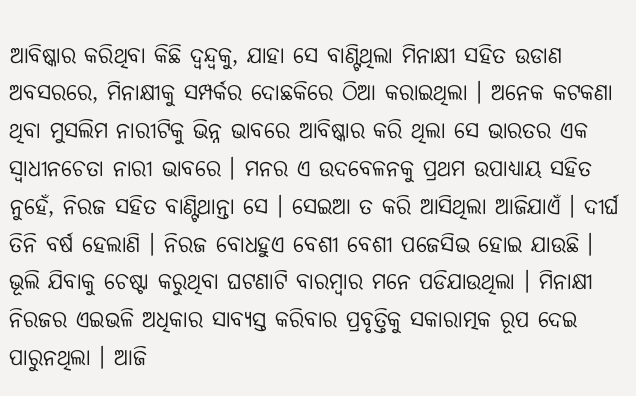ଆବିଷ୍କାର କରିଥିବା କିଛି ଦ୍ବନ୍ଦ୍ୱକୁ, ଯାହା ସେ ବାଣ୍ଟିଥିଲା ମିନାକ୍ଷୀ ସହିତ ଉଡାଣ ଅବସରରେ, ମିନାକ୍ଷୀକୁ ସମ୍ପର୍କର ଦୋଛକିରେ ଠିଆ କରାଇଥିଲା । ଅନେକ କଟକଣା ଥିବା ମୁସଲିମ ନାରୀଟିକୁ ଭିନ୍ନ ଭାବରେ ଆବିଷ୍କାର କରି ଥିଲା ସେ ଭାରତର ଏକ ସ୍ୱାଧୀନଚେତା ନାରୀ ଭାବରେ । ମନର ଏ ଉଦବେଳନକୁ ପ୍ରଥମ ଉପାଧ୍ୟାୟ ସହିତ ନୁହେଁ, ନିରଜ ସହିତ ବାଣ୍ଟିଥାନ୍ତା ସେ । ସେଇଆ ତ କରି ଆସିଥିଲା ଆଜିଯାଏଁ । ଦୀର୍ଘ ତିନି ବର୍ଷ ହେଲାଣି । ନିରଜ ବୋଧହୁଏ ବେଶୀ ବେଶୀ ପଜେସିଭ ହୋଇ ଯାଉଛି । ଭୂଲି ଯିବାକୁ ଚେଷ୍ଟା କରୁଥିବା ଘଟଣାଟି ବାରମ୍ବାର ମନେ ପଡିଯାଉଥିଲା । ମିନାକ୍ଷୀ ନିରଜର ଏଇଭଳି ଅଧିକାର ସାବ୍ୟସ୍ତ କରିବାର ପ୍ରବୃତ୍ତିକୁ ସକାରାତ୍ମକ ରୂପ ଦେଇ ପାରୁନଥିଲା । ଆଜି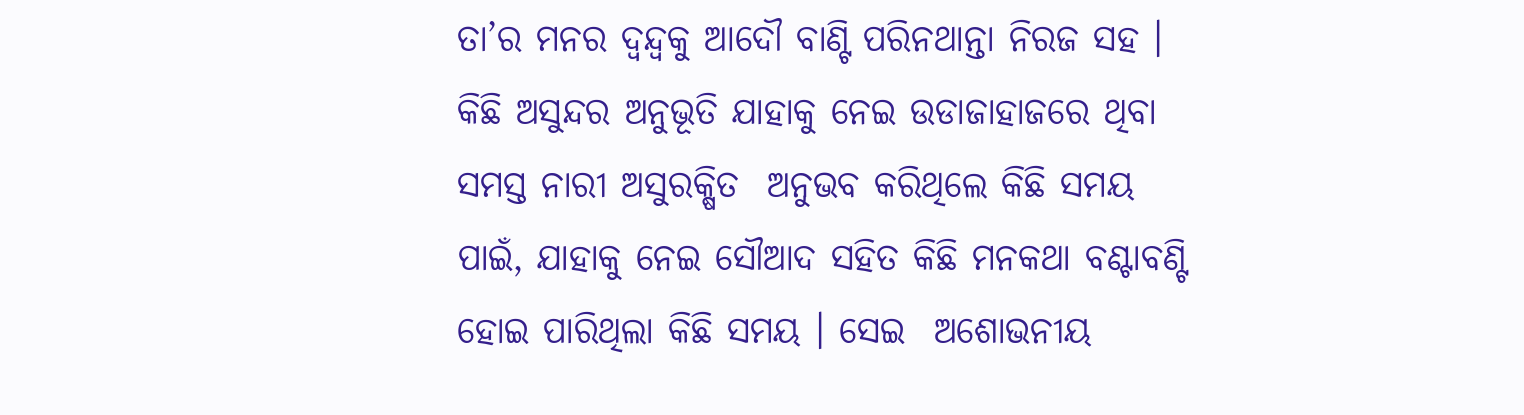ତା’ର ମନର ଦ୍ବନ୍ଦ୍ୱକୁ ଆଦୌ ବାଣ୍ଟି ପରିନଥାନ୍ତା ନିରଜ ସହ । କିଛି ଅସୁନ୍ଦର ଅନୁଭୂତି ଯାହାକୁ ନେଇ ଉଡାଜାହାଜରେ ଥିବା ସମସ୍ତ ନାରୀ ଅସୁରକ୍ଷିତ  ଅନୁଭବ କରିଥିଲେ କିଛି ସମୟ ପାଇଁ, ଯାହାକୁ ନେଇ ସୌଆଦ ସହିତ କିଛି ମନକଥା ବଣ୍ଟାବଣ୍ଟି ହୋଇ ପାରିଥିଲା କିଛି ସମୟ । ସେଇ  ଅଶୋଭନୀୟ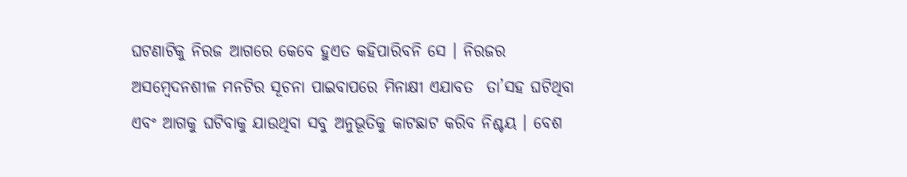ଘଟଣାଟିକୁ ନିରଜ ଆଗରେ କେବେ ହୁଏତ କହିପାରିବନି ସେ । ନିରଜର ଅସମ୍ବେଦନଶୀଳ ମନଟିର ସୂଚନା ପାଇବାପରେ ମିନାକ୍ଷୀ ଏଯାବତ  ତା’ସହ ଘଟିଥିବା ଏବଂ ଆଗକୁ ଘଟିବାକୁ ଯାଉଥିବା ସବୁ ଅନୁଭୂତିକୁ କାଟଛାଟ କରିବ ନିଶ୍ଚୟ । ବେଶ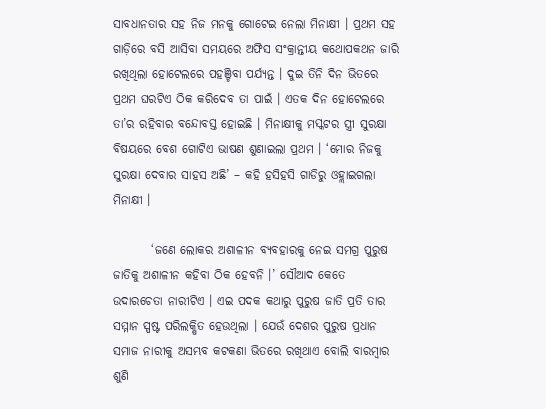ସାବଧାନତାର ସହ ନିଜ ମନକୁ ଗୋଟେଇ ନେଲା ମିନାକ୍ଷୀ । ପ୍ରଥମ ସହ ଗାଡ଼ିରେ ବସି ଆସିବା ସମୟରେ ଅଫିସ ସଂକ୍ରାନ୍ତୀୟ କଥୋପକଥନ ଜାରି ରଖିଥିଲା ହୋଟେଲରେ ପହଞ୍ଚିବା ପର୍ଯ୍ୟନ୍ତ । ଦୁଇ ତିନି ଦିନ ଭିତରେ ପ୍ରଥମ ଘରଟିଏ ଠିକ କରିଦେବ ତା ପାଇଁ । ଏତକ ଦିନ ହୋଟେଲରେ  ତା’ର ରହିବାର ବନ୍ଦୋବସ୍ତ ହୋଇଛି । ମିନାକ୍ଷୀକୁ ମସ୍କଟର ସ୍ତ୍ରୀ ସୁରକ୍ଷା ବିଷୟରେ ବେଶ ଗୋଟିଏ ଭାଷଣ ଶୁଣାଇଲା ପ୍ରଥମ । ‘ମୋର ନିଜକୁ ସୁରକ୍ଷା ଦେବାର ସାହସ ଅଛି’ – କହି ହସିହସି ଗାଡିରୁ ଓହ୍ଲାଇଗଲା ମିନାକ୍ଷୀ ।

        ‘ଜଣେ ଲୋକର ଅଶାଳୀନ ବ୍ୟବହାରକୁ ନେଇ ସମଗ୍ର ପୁରୁଷ ଜାତିକୁ ଅଶାଳୀନ କହିବା ଠିକ ହେବନି ।’ ସୌଆଦ କେତେ ଉଦାରଚେତା ନାରୀଟିଏ । ଏଇ ପଦକ କଥାରୁ ପୁରୁଷ ଜାତି ପ୍ରତି ତାର ସମ୍ମାନ ସ୍ପଷ୍ଟ ପରିଲକ୍ଷିତ ହେଉଥିଲା । ଯେଉଁ ଦେଶର ପୁରୁଷ ପ୍ରଧାନ ସମାଜ ନାରୀକୁ ଅସମ୍ଭବ କଟକଣା ଭିତରେ ରଖିଥାଏ ବୋଲି ବାରମ୍ବାର ଶୁଣି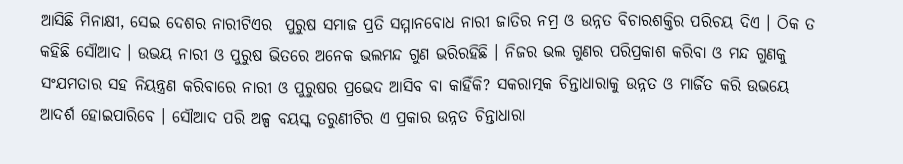ଆସିଛି ମିନାକ୍ଷୀ, ସେଇ ଦେଶର ନାରୀଟିଏର  ପୁରୁଷ ସମାଜ ପ୍ରତି ସମ୍ମାନବୋଧ ନାରୀ ଜାତିର ନମ୍ର ଓ ଉନ୍ନତ ବିଚାରଶକ୍ତିର ପରିଚୟ ଦିଏ । ଠିକ ତ କହିଛି ସୌଆଦ । ଉଭୟ ନାରୀ ଓ ପୁରୁଷ ଭିତରେ ଅନେକ ଭଲମନ୍ଦ ଗୁଣ ଭରିରହିଛି । ନିଜର ଭଲ ଗୁଣର ପରିପ୍ରକାଶ କରିବା ଓ ମନ୍ଦ ଗୁଣକୁ ସଂଯମତାର ସହ ନିୟନ୍ତ୍ରଣ କରିବାରେ ନାରୀ ଓ ପୁରୁଷର ପ୍ରଭେଦ ଆସିବ ବା କାହିଁକି? ସକରାତ୍ମକ ଚିନ୍ତାଧାରାକୁ ଉନ୍ନତ ଓ ମାର୍ଜିତ କରି ଉଭୟେ ଆଦର୍ଶ ହୋଇପାରିବେ । ସୌଆଦ ପରି ଅଳ୍ପ ବୟସ୍କ ତରୁଣୀଟିର ଏ ପ୍ରକାର ଉନ୍ନତ ଚିନ୍ତାଧାରା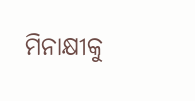ମିନାକ୍ଷୀକୁ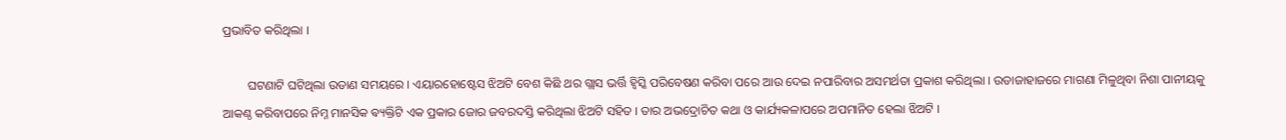ପ୍ରଭାବିତ କରିଥିଲା ।

        ଘଟଣାଟି ଘଟିଥିଲା ଉଡାଣ ସମୟରେ । ଏୟାରହୋଷ୍ଟେସ ଝିଅଟି ବେଶ କିଛି ଥର ଗ୍ଲାସ ଭର୍ତ୍ତି ହ୍ବିସ୍କି ପରିବେଷଣ କରିବା ପରେ ଆଉ ଦେଇ ନପାରିବାର ଅସମର୍ଥତା ପ୍ରକାଶ କରିଥିଲା । ଉଡାଜାହାଜରେ ମାଗଣା ମିଳୁଥିବା ନିଶା ପାନୀୟକୁ ଆକଣ୍ଠ କରିବାପରେ ନିମ୍ନ ମାନସିକ ଵ୍ୟକ୍ତିଟି ଏକ ପ୍ରକାର ଜୋର ଜବରଦସ୍ତି କରିଥିଲା ଝିଅଟି ସହିତ । ତାର ଅଭଦ୍ରୋଚିତ କଥା ଓ କାର୍ଯ୍ୟକଳାପରେ ଅପମାନିତ ହେଲା ଝିଅଟି ।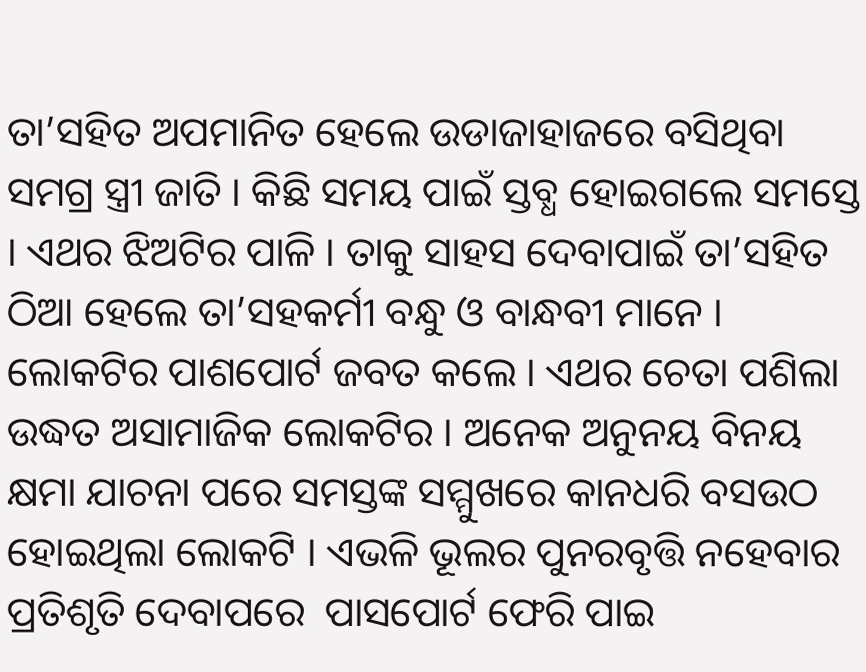ତା’ସହିତ ଅପମାନିତ ହେଲେ ଉଡାଜାହାଜରେ ବସିଥିବା ସମଗ୍ର ସ୍ତ୍ରୀ ଜାତି । କିଛି ସମୟ ପାଇଁ ସ୍ତବ୍ଧ ହୋଇଗଲେ ସମସ୍ତେ । ଏଥର ଝିଅଟିର ପାଳି । ତାକୁ ସାହସ ଦେବାପାଇଁ ତା’ସହିତ ଠିଆ ହେଲେ ତା’ସହକର୍ମୀ ବନ୍ଧୁ ଓ ବାନ୍ଧବୀ ମାନେ । ଲୋକଟିର ପାଶପୋର୍ଟ ଜବତ କଲେ । ଏଥର ଚେତା ପଶିଲା ଉଦ୍ଧତ ଅସାମାଜିକ ଲୋକଟିର । ଅନେକ ଅନୁନୟ ବିନୟ କ୍ଷମା ଯାଚନା ପରେ ସମସ୍ତଙ୍କ ସମ୍ମୁଖରେ କାନଧରି ବସଉଠ ହୋଇଥିଲା ଲୋକଟି । ଏଭଳି ଭୂଲର ପୁନରବୃତ୍ତି ନହେବାର ପ୍ରତିଶୃତି ଦେବାପରେ  ପାସପୋର୍ଟ ଫେରି ପାଇ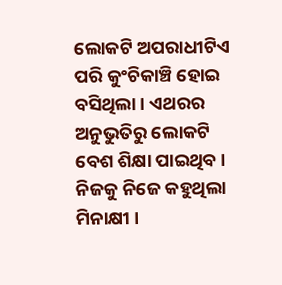ଲୋକଟି ଅପରାଧୀଟିଏ ପରି କୁଂଚିକାଞ୍ଚି ହୋଇ ବସିଥିଲା । ଏଥରର ଅନୁଭୁତିରୁ ଲୋକଟି ବେଶ ଶିକ୍ଷା ପାଇଥିବ । ନିଜକୁ ନିଜେ କହୁଥିଲା ମିନାକ୍ଷୀ ।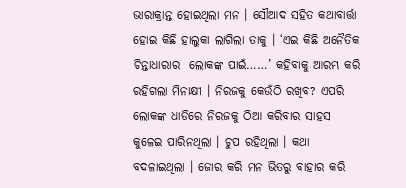ଭାରାକ୍ରାନ୍ତ ହୋଇଥିଲା ମନ । ସୌଆଦ ସହିତ କଥାବାର୍ତ୍ତା ହୋଇ କିଛି ହାଲୁକା ଲାଗିଲା ତାକୁ । ‘ଏଇ କିଛି ଅନୈତିକ ଚିନ୍ତାଧାରାର  ଲୋକଙ୍କ ପାଇଁ……’ କହିବାକୁ ଆରମ୍ଭ କରି ରହିଗଲା ମିନାକ୍ଷୀ । ନିରଜକୁ କେଉଁଠି ରଖିବ? ଏପରି ଲୋକଙ୍କ ଧାଡିରେ ନିରଜକୁ ଠିଆ କରିବାର ସାହସ କୁଳେଇ ପାରିନଥିଲା । ଚୁପ ରହିଥିଲା । କଥା ବଦଳାଇଥିଲା । ଜୋର କରି ମନ ଭିତରୁ ବାହାର କରି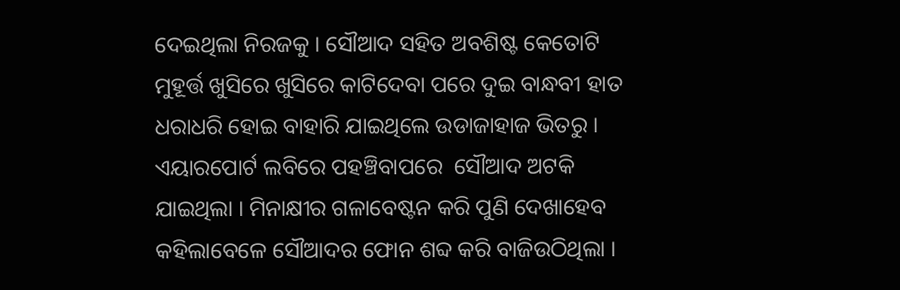ଦେଇଥିଲା ନିରଜକୁ । ସୌଆଦ ସହିତ ଅବଶିଷ୍ଟ କେତୋଟି ମୁହୂର୍ତ୍ତ ଖୁସିରେ ଖୁସିରେ କାଟିଦେବା ପରେ ଦୁଇ ବାନ୍ଧବୀ ହାତ ଧରାଧରି ହୋଇ ବାହାରି ଯାଇଥିଲେ ଉଡାଜାହାଜ ଭିତରୁ । ଏୟାରପୋର୍ଟ ଲବିରେ ପହଞ୍ଚିବାପରେ  ସୌଆଦ ଅଟକି ଯାଇଥିଲା । ମିନାକ୍ଷୀର ଗଳାବେଷ୍ଟନ କରି ପୁଣି ଦେଖାହେବ କହିଲାବେଳେ ସୌଆଦର ଫୋନ ଶବ୍ଦ କରି ବାଜିଉଠିଥିଲା ।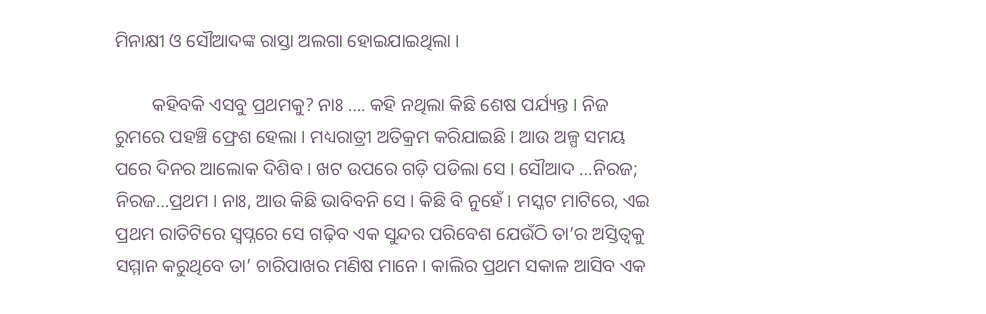ମିନାକ୍ଷୀ ଓ ସୌଆଦଙ୍କ ରାସ୍ତା ଅଲଗା ହୋଇଯାଇଥିଲା ।

        କହିବକି ଏସବୁ ପ୍ରଥମକୁ? ନାଃ …. କହି ନଥିଲା କିଛି ଶେଷ ପର୍ଯ୍ୟନ୍ତ । ନିଜ ରୁମରେ ପହଞ୍ଚି ଫ୍ରେଶ ହେଲା । ମଧ୍ୟରାତ୍ରୀ ଅତିକ୍ରମ କରିଯାଇଛି । ଆଉ ଅଳ୍ପ ସମୟ ପରେ ଦିନର ଆଲୋକ ଦିଶିବ । ଖଟ ଉପରେ ଗଡ଼ି ପଡିଲା ସେ । ସୌଆଦ …ନିରଜ; ନିରଜ…ପ୍ରଥମ । ନାଃ, ଆଉ କିଛି ଭାବିବନି ସେ । କିଛି ବି ନୁହେଁ । ମସ୍କଟ ମାଟିରେ, ଏଇ ପ୍ରଥମ ରାତିଟିରେ ସ୍ୱପ୍ନରେ ସେ ଗଢ଼ିବ ଏକ ସୁନ୍ଦର ପରିବେଶ ଯେଉଁଠି ତା’ର ଅସ୍ତିତ୍ୱକୁ ସମ୍ମାନ କରୁଥିବେ ତା’ ଚାରିପାଖର ମଣିଷ ମାନେ । କାଲିର ପ୍ରଥମ ସକାଳ ଆସିବ ଏକ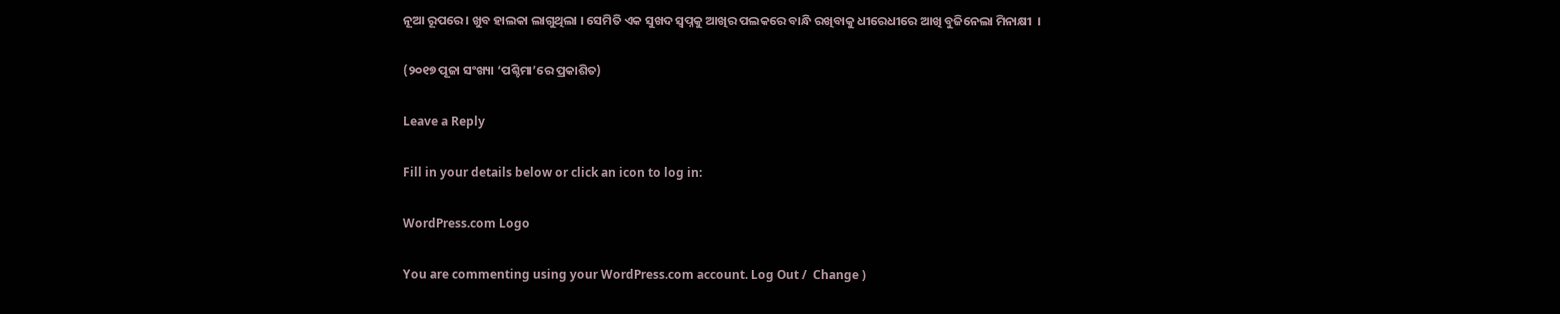ନୂଆ ରୂପରେ । ଖୁବ ହାଲକା ଲାଗୁଥିଲା । ସେମିତି ଏକ ସୁଖଦ ସ୍ବପ୍ନକୁ ଆଖିର ପଲକରେ ବାନ୍ଧି ରଖିବାକୁ ଧୀରେଧୀରେ ଆଖି ବୁଜିନେଲା ମିନାକ୍ଷୀ  ।

(୨୦୧୭ ପୂଜା ସଂଖ୍ୟା ‘ପଶ୍ଚିମା’ରେ ପ୍ରକାଶିତ)

Leave a Reply

Fill in your details below or click an icon to log in:

WordPress.com Logo

You are commenting using your WordPress.com account. Log Out /  Change )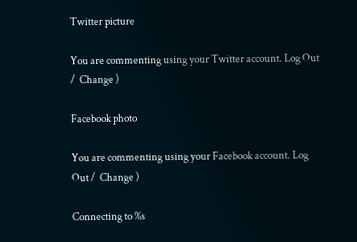Twitter picture

You are commenting using your Twitter account. Log Out /  Change )

Facebook photo

You are commenting using your Facebook account. Log Out /  Change )

Connecting to %s